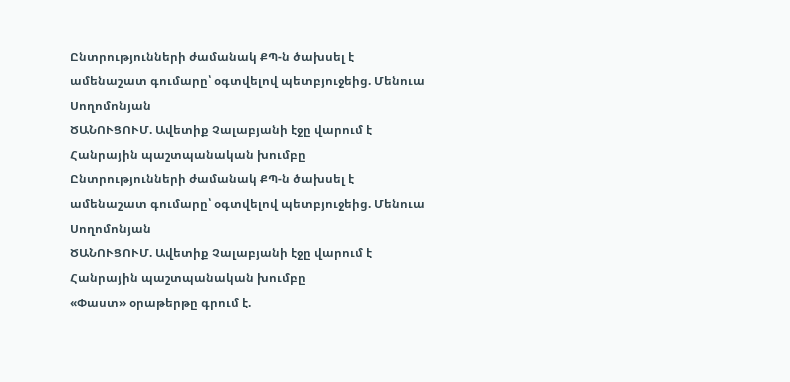Ընտրությունների ժամանակ ՔՊ-ն ծախսել է ամենաշատ գումարը՝ օգտվելով պետբյուջեից. Մենուա Սողոմոնյան
ԾԱՆՈՒՑՈՒՄ. Ավետիք Չալաբյանի էջը վարում է Հանրային պաշտպանական խումբը
Ընտրությունների ժամանակ ՔՊ-ն ծախսել է ամենաշատ գումարը՝ օգտվելով պետբյուջեից. Մենուա Սողոմոնյան
ԾԱՆՈՒՑՈՒՄ. Ավետիք Չալաբյանի էջը վարում է Հանրային պաշտպանական խումբը
«Փաստ» օրաթերթը գրում է.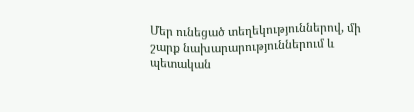Մեր ունեցած տեղեկություններով, մի շարք նախարարություններում և պետական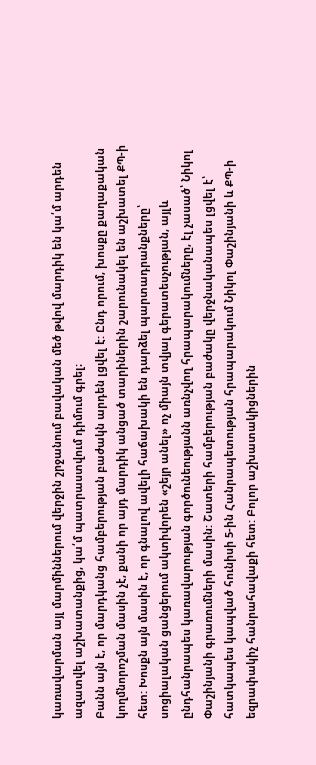կառավարման այլ մարմիններում վերջին շրջանում բավական մեծ թվով մարդիկ են կա՛մ արդեն ազատվել աշխատանքից, կա՛մ պատրաստվում դիմում գրել։
Բանն այն է, որ մարդկանց համբերության բաժակն արդեն լցվել է: Ընդ որում, խոսքը քաղաքական կողմնորոշման մասին չէ, քանի որ այդ մարդիկ անցած տարիներին շարունակել են աշխատել ՔՊ-ի հետ: Խոսքն այն մասին է, որ գնալով ավելի հաճախակի են դարձել պարտադրանքները՝ սոցիալական ցանցերում ակտիվորեն «շեյր անել» ոչ միայն տվյալ գերատեսչության, այլև ընդհանրապես կառավարության գործունեությանն առնչվող հրապարակումները, էլ չասած՝ Նիկոլ Փաշինյանի գրառումների մասին: Շատերի համբերության բաժակը վերջնականապես լցվել է՝ հատկապես կապված հունիսի 5-ին Հանրապետության հրապարակում Նիկոլ Փաշինյանի և ՔՊ-ի եզրափակիչ հանրահավաքի հետ: Բոլոր աշխատակիցներին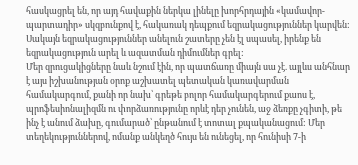հասկացրել են, որ այդ հավաքին ներկա լինելը խորհրդային «կամավոր-պարտադիր» սկզբունքով է, հակառակ դեպքում եզրակացություններ կարվեն: Սակայն եզրակացություններ անելուն շատերը չեն էլ սպասել, իրենք են եզրակացություն արել և ազատման դիմումներ գրել:
Մեր զրուցակիցները նաև նշում էին, որ պատճառը միայն սա չէ. այլևս անհնար է այս իշխանության օրոք աշխատել պետական կառավարման համակարգում, քանի որ նախ՝ գրեթե բոլոր համակարգերում քաոս է, պրոֆեսիոնալիզմն ու փորձառությունը որևէ դեր չունեն, աջ ձեռքը չգիտի, թե ինչ է անում ձախը, գումարած՝ ընթանում է տոտալ քպականացում: Մեր տեղեկություններով, ոմանք անկեղծ հույս են ունեցել, որ հունիսի 7-ի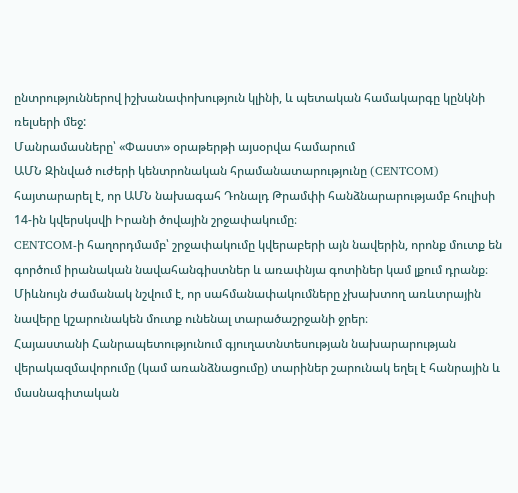ընտրություններով իշխանափոխություն կլինի, և պետական համակարգը կընկնի ռելսերի մեջ:
Մանրամասները՝ «Փաստ» օրաթերթի այսօրվա համարում
ԱՄՆ Զինված ուժերի կենտրոնական հրամանատարությունը (CENTCOM) հայտարարել է, որ ԱՄՆ նախագահ Դոնալդ Թրամփի հանձնարարությամբ հուլիսի 14-ին կվերսկսվի Իրանի ծովային շրջափակումը։
CENTCOM-ի հաղորդմամբ՝ շրջափակումը կվերաբերի այն նավերին, որոնք մուտք են գործում իրանական նավահանգիստներ և առափնյա գոտիներ կամ լքում դրանք։ Միևնույն ժամանակ նշվում է, որ սահմանափակումները չխախտող առևտրային նավերը կշարունակեն մուտք ունենալ տարածաշրջանի ջրեր։
Հայաստանի Հանրապետությունում գյուղատնտեսության նախարարության վերակազմավորումը (կամ առանձնացումը) տարիներ շարունակ եղել է հանրային և մասնագիտական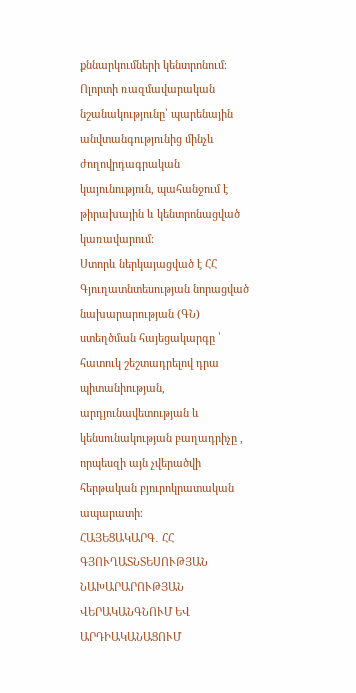քննարկումների կենտրոնում։
Ոլորտի ռազմավարական նշանակությունը՝ պարենային անվտանգությունից մինչև ժողովրդագրական կայունություն, պահանջում է թիրախային և կենտրոնացված կառավարում։
Ստորև ներկայացված է ՀՀ Գյուղատնտեսության նորացված նախարարության (ԳՆ) ստեղծման հայեցակարգը ՝ հատուկ շեշտադրելով դրա պիտանիության, արդյունավետության և կենսունակության բաղադրիչը , որպեսզի այն չվերածվի հերթական բյուրոկրատական ապարատի։
ՀԱՅԵՑԱԿԱՐԳ․ ՀՀ ԳՅՈՒՂԱՏՆՏԵՍՈՒԹՅԱՆ ՆԱԽԱՐԱՐՈՒԹՅԱՆ ՎԵՐԱԿԱՆԳՆՈՒՄ ԵՎ ԱՐԴԻԱԿԱՆԱՑՈՒՄ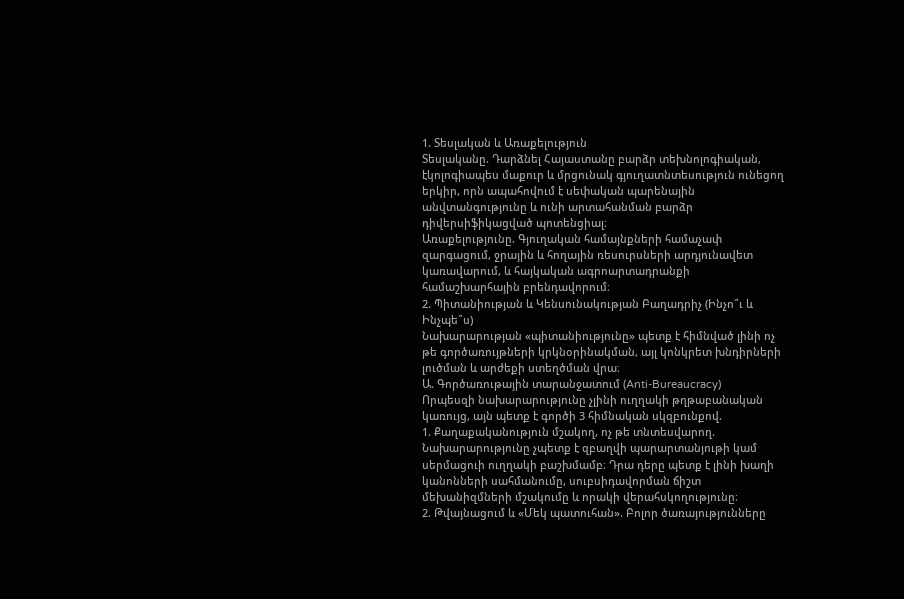1. Տեսլական և Առաքելություն
Տեսլականը. Դարձնել Հայաստանը բարձր տեխնոլոգիական, էկոլոգիապես մաքուր և մրցունակ գյուղատնտեսություն ունեցող երկիր, որն ապահովում է սեփական պարենային անվտանգությունը և ունի արտահանման բարձր դիվերսիֆիկացված պոտենցիալ։
Առաքելությունը. Գյուղական համայնքների համաչափ զարգացում, ջրային և հողային ռեսուրսների արդյունավետ կառավարում, և հայկական ագրոարտադրանքի համաշխարհային բրենդավորում։
2. Պիտանիության և Կենսունակության Բաղադրիչ (Ինչո՞ւ և Ինչպե՞ս)
Նախարարության «պիտանիությունը» պետք է հիմնված լինի ոչ թե գործառույթների կրկնօրինակման, այլ կոնկրետ խնդիրների լուծման և արժեքի ստեղծման վրա։
Ա. Գործառութային տարանջատում (Anti-Bureaucracy)
Որպեսզի նախարարությունը չլինի ուղղակի թղթաբանական կառույց, այն պետք է գործի 3 հիմնական սկզբունքով.
1. Քաղաքականություն մշակող, ոչ թե տնտեսվարող. Նախարարությունը չպետք է զբաղվի պարարտանյութի կամ սերմացուի ուղղակի բաշխմամբ։ Դրա դերը պետք է լինի խաղի կանոնների սահմանումը, սուբսիդավորման ճիշտ մեխանիզմների մշակումը և որակի վերահսկողությունը։
2. Թվայնացում և «Մեկ պատուհան». Բոլոր ծառայությունները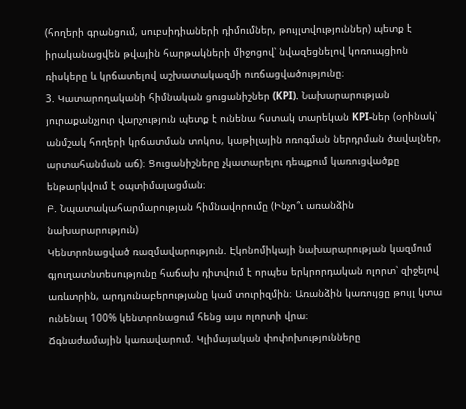(հողերի գրանցում, սուբսիդիաների դիմումներ, թույլտվություններ) պետք է իրականացվեն թվային հարթակների միջոցով՝ նվազեցնելով կոռուպցիոն ռիսկերը և կրճատելով աշխատակազմի ուռճացվածությունը։
3. Կատարողականի հիմնական ցուցանիշներ (KPI). Նախարարության յուրաքանչյուր վարչություն պետք է ունենա հստակ տարեկան KPI-ներ (օրինակ՝ անմշակ հողերի կրճատման տոկոս, կաթիլային ոռոգման ներդրման ծավալներ, արտահանման աճ)։ Ցուցանիշները չկատարելու դեպքում կառուցվածքը ենթարկվում է օպտիմալացման։
Բ. Նպատակահարմարության հիմնավորումը (Ինչո՞ւ առանձին նախարարություն)
Կենտրոնացված ռազմավարություն. Էկոնոմիկայի նախարարության կազմում գյուղատնտեսությունը հաճախ դիտվում է որպես երկրորդական ոլորտ՝ զիջելով առևտրին, արդյունաբերությանը կամ տուրիզմին։ Առանձին կառույցը թույլ կտա ունենալ 100% կենտրոնացում հենց այս ոլորտի վրա։
Ճգնաժամային կառավարում. Կլիմայական փոփոխությունները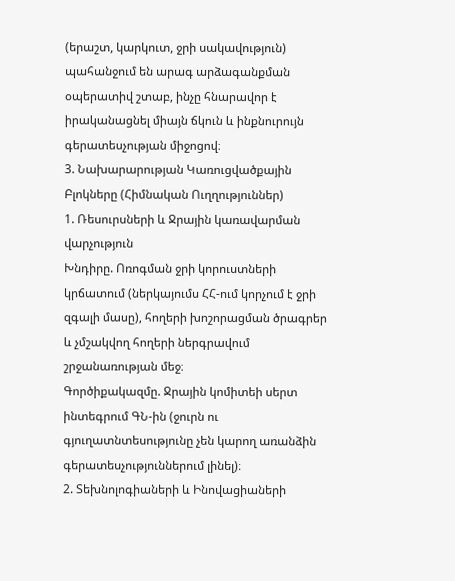(երաշտ, կարկուտ, ջրի սակավություն) պահանջում են արագ արձագանքման օպերատիվ շտաբ, ինչը հնարավոր է իրականացնել միայն ճկուն և ինքնուրույն գերատեսչության միջոցով։
3. Նախարարության Կառուցվածքային Բլոկները (Հիմնական Ուղղություններ)
1. Ռեսուրսների և Ջրային կառավարման վարչություն
Խնդիրը. Ոռոգման ջրի կորուստների կրճատում (ներկայումս ՀՀ-ում կորչում է ջրի զգալի մասը), հողերի խոշորացման ծրագրեր և չմշակվող հողերի ներգրավում շրջանառության մեջ։
Գործիքակազմը. Ջրային կոմիտեի սերտ ինտեգրում ԳՆ-ին (ջուրն ու գյուղատնտեսությունը չեն կարող առանձին գերատեսչություններում լինել)։
2. Տեխնոլոգիաների և Ինովացիաների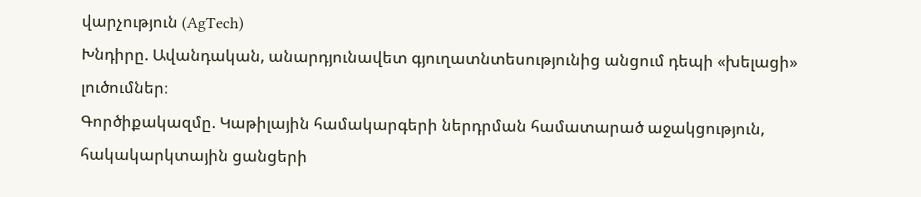վարչություն (AgTech)
Խնդիրը. Ավանդական, անարդյունավետ գյուղատնտեսությունից անցում դեպի «խելացի» լուծումներ։
Գործիքակազմը. Կաթիլային համակարգերի ներդրման համատարած աջակցություն, հակակարկտային ցանցերի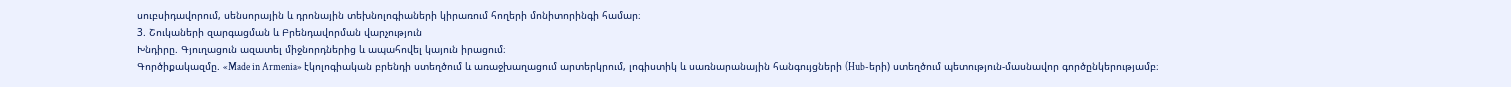սուբսիդավորում, սենսորային և դրոնային տեխնոլոգիաների կիրառում հողերի մոնիտորինգի համար։
3. Շուկաների զարգացման և Բրենդավորման վարչություն
Խնդիրը. Գյուղացուն ազատել միջնորդներից և ապահովել կայուն իրացում։
Գործիքակազմը. «Made in Armenia» էկոլոգիական բրենդի ստեղծում և առաջխաղացում արտերկրում, լոգիստիկ և սառնարանային հանգույցների (Hub-երի) ստեղծում պետություն-մասնավոր գործընկերությամբ։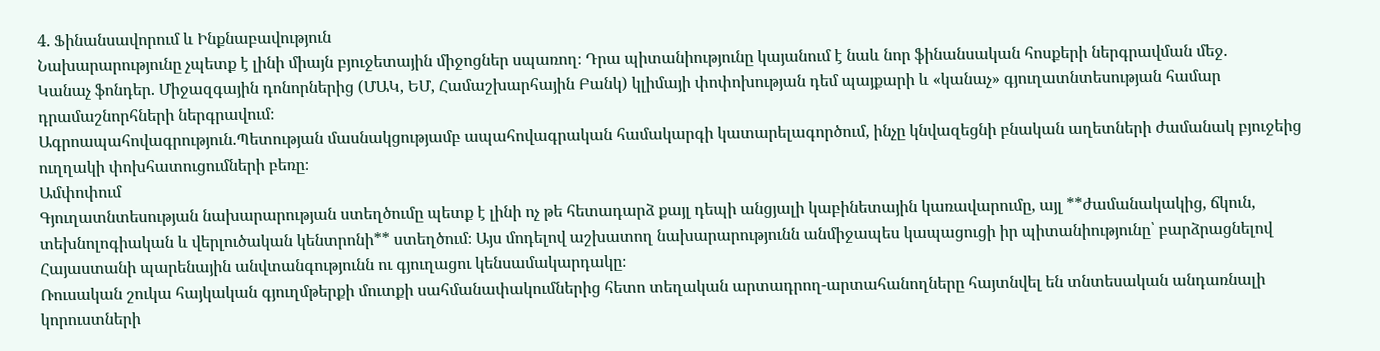4. Ֆինանսավորում և Ինքնաբավություն
Նախարարությունը չպետք է լինի միայն բյուջետային միջոցներ սպառող։ Դրա պիտանիությունը կայանում է նաև նոր ֆինանսական հոսքերի ներգրավման մեջ.
Կանաչ ֆոնդեր. Միջազգային դոնորներից (ՄԱԿ, ԵՄ, Համաշխարհային Բանկ) կլիմայի փոփոխության դեմ պայքարի և «կանաչ» գյուղատնտեսության համար դրամաշնորհների ներգրավում։
Ագրոապահովագրություն.Պետության մասնակցությամբ ապահովագրական համակարգի կատարելագործում, ինչը կնվազեցնի բնական աղետների ժամանակ բյուջեից ուղղակի փոխհատուցումների բեռը։
Ամփոփում
Գյուղատնտեսության նախարարության ստեղծումը պետք է լինի ոչ թե հետադարձ քայլ դեպի անցյալի կաբինետային կառավարումը, այլ **ժամանակակից, ճկուն, տեխնոլոգիական և վերլուծական կենտրոնի** ստեղծում։ Այս մոդելով աշխատող նախարարությունն անմիջապես կապացուցի իր պիտանիությունը՝ բարձրացնելով Հայաստանի պարենային անվտանգությունն ու գյուղացու կենսամակարդակը։
Ռուսական շուկա հայկական գյուղմթերքի մուտքի սահմանափակումներից հետո տեղական արտադրող-արտահանողները հայտնվել են տնտեսական անդառնալի կորուստների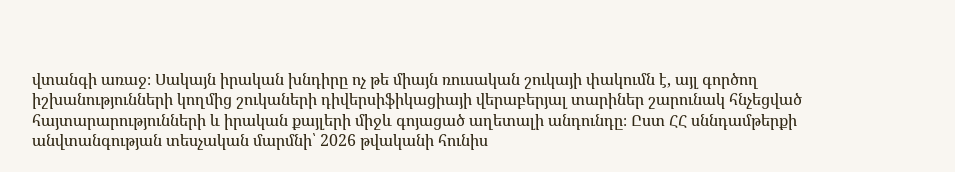վտանգի առաջ։ Սակայն իրական խնդիրը ոչ թե միայն ռուսական շուկայի փակումն է, այլ գործող իշխանությունների կողմից շուկաների դիվերսիֆիկացիայի վերաբերյալ տարիներ շարունակ հնչեցված հայտարարությունների և իրական քայլերի միջև գոյացած աղետալի անդունդը։ Ըստ ՀՀ սննդամթերքի անվտանգության տեսչական մարմնի՝ 2026 թվականի հունիս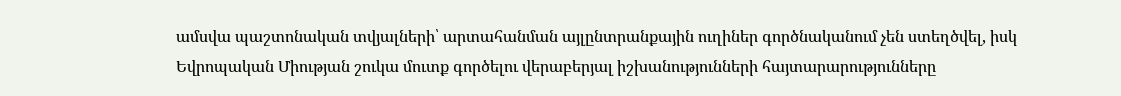ամսվա պաշտոնական տվյալների՝ արտահանման այլընտրանքային ուղիներ գործնականում չեն ստեղծվել, իսկ Եվրոպական Միության շուկա մուտք գործելու վերաբերյալ իշխանությունների հայտարարությունները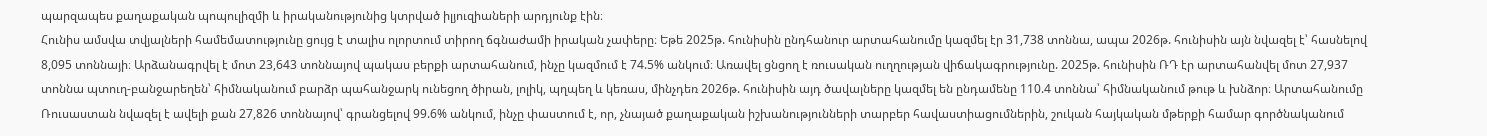պարզապես քաղաքական պոպուլիզմի և իրականությունից կտրված իլյուզիաների արդյունք էին։
Հունիս ամսվա տվյալների համեմատությունը ցույց է տալիս ոլորտում տիրող ճգնաժամի իրական չափերը։ Եթե 2025թ. հունիսին ընդհանուր արտահանումը կազմել էր 31,738 տոննա, ապա 2026թ. հունիսին այն նվազել է՝ հասնելով 8,095 տոննայի։ Արձանագրվել է մոտ 23,643 տոննայով պակաս բերքի արտահանում, ինչը կազմում է 74.5% անկում։ Առավել ցնցող է ռուսական ուղղության վիճակագրությունը. 2025թ. հունիսին ՌԴ էր արտահանվել մոտ 27,937 տոննա պտուղ-բանջարեղեն՝ հիմնականում բարձր պահանջարկ ունեցող ծիրան, լոլիկ, պղպեղ և կեռաս, մինչդեռ 2026թ. հունիսին այդ ծավալները կազմել են ընդամենը 110.4 տոննա՝ հիմնականում թութ և խնձոր։ Արտահանումը Ռուսաստան նվազել է ավելի քան 27,826 տոննայով՝ գրանցելով 99.6% անկում, ինչը փաստում է, որ, չնայած քաղաքական իշխանությունների տարբեր հավաստիացումներին, շուկան հայկական մթերքի համար գործնականում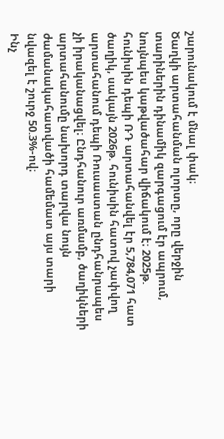շարունակում է մնալ փակ։
Ծաղկի արտահանման ոլորտը, որը վերջին տարիներին դինամիկ զարգացում էր ապրում, նույնպես կաթվածահար վիճակում է։ 2025թ. հունիսին դեպի ՌԴ արտահանվել էր 5,784,071 հատ ծաղիկ, սակայն 2026թ. հունիսին հատով չափվող արտահանում դեպի Ռուսաստան ընդհանրապես չի իրականացվել։ Ընդհանուր առմամբ, ծաղիկների արտահանումը նախորդ տարվա նույն ժամանակահատվածի համեմատ այս տարի նվազել է շուրջ 50.3%-ով։
Ինչ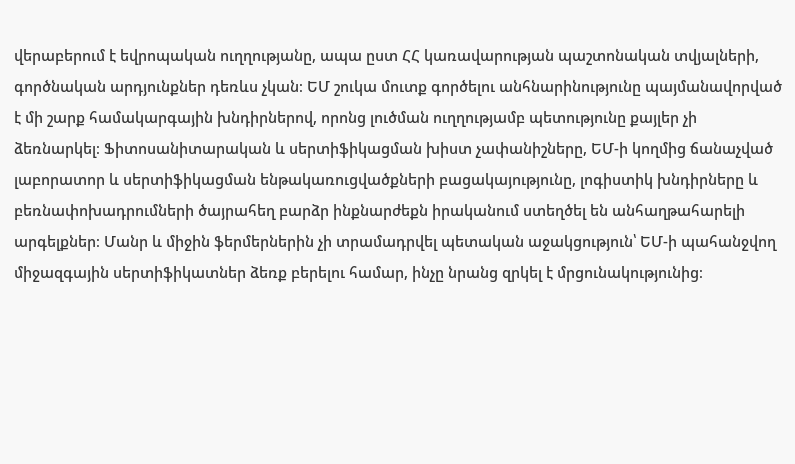վերաբերում է եվրոպական ուղղությանը, ապա ըստ ՀՀ կառավարության պաշտոնական տվյալների, գործնական արդյունքներ դեռևս չկան։ ԵՄ շուկա մուտք գործելու անհնարինությունը պայմանավորված է մի շարք համակարգային խնդիրներով, որոնց լուծման ուղղությամբ պետությունը քայլեր չի ձեռնարկել։ Ֆիտոսանիտարական և սերտիֆիկացման խիստ չափանիշները, ԵՄ-ի կողմից ճանաչված լաբորատոր և սերտիֆիկացման ենթակառուցվածքների բացակայությունը, լոգիստիկ խնդիրները և բեռնափոխադրումների ծայրահեղ բարձր ինքնարժեքն իրականում ստեղծել են անհաղթահարելի արգելքներ։ Մանր և միջին ֆերմերներին չի տրամադրվել պետական աջակցություն՝ ԵՄ-ի պահանջվող միջազգային սերտիֆիկատներ ձեռք բերելու համար, ինչը նրանց զրկել է մրցունակությունից։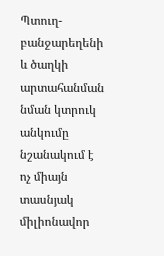Պտուղ-բանջարեղենի և ծաղկի արտահանման նման կտրուկ անկումը նշանակում է ոչ միայն տասնյակ միլիոնավոր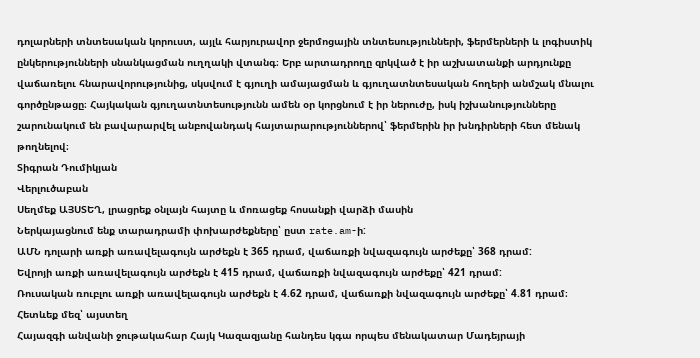դոլարների տնտեսական կորուստ, այլև հարյուրավոր ջերմոցային տնտեսությունների, ֆերմերների և լոգիստիկ ընկերությունների սնանկացման ուղղակի վտանգ։ Երբ արտադրողը զրկված է իր աշխատանքի արդյունքը վաճառելու հնարավորությունից, սկսվում է գյուղի ամայացման և գյուղատնտեսական հողերի անմշակ մնալու գործընթացը։ Հայկական գյուղատնտեսությունն ամեն օր կորցնում է իր ներուժը, իսկ իշխանությունները շարունակում են բավարարվել անբովանդակ հայտարարություններով՝ ֆերմերին իր խնդիրների հետ մենակ թողնելով։
Տիգրան Դումիկյան
Վերլուծաբան
Սեղմեք ԱՅՍՏԵՂ, լրացրեք օնլայն հայտը և մոռացեք հոսանքի վարձի մասին
Ներկայացնում ենք տարադրամի փոխարժեքները՝ ըստ rate.am-ի:
ԱՄՆ դոլարի առքի առավելագույն արժեքն է 365 դրամ, վաճառքի նվազագույն արժեքը՝ 368 դրամ:
Եվրոյի առքի առավելագույն արժեքն է 415 դրամ, վաճառքի նվազագույն արժեքը՝ 421 դրամ:
Ռուսական ռուբլու առքի առավելագույն արժեքն է 4.62 դրամ, վաճառքի նվազագույն արժեքը՝ 4.81 դրամ։
Հետևեք մեզ՝ այստեղ
Հայազգի անվանի ջութակահար Հայկ Կազազյանը հանդես կգա որպես մենակատար Մադեյրայի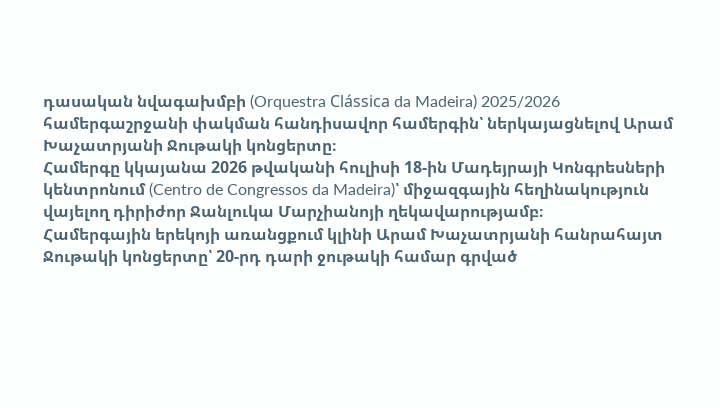դասական նվագախմբի (Orquestra Clássica da Madeira) 2025/2026 համերգաշրջանի փակման հանդիսավոր համերգին՝ ներկայացնելով Արամ Խաչատրյանի Ջութակի կոնցերտը։
Համերգը կկայանա 2026 թվականի հուլիսի 18-ին Մադեյրայի Կոնգրեսների կենտրոնում (Centro de Congressos da Madeira)՝ միջազգային հեղինակություն վայելող դիրիժոր Ջանլուկա Մարչիանոյի ղեկավարությամբ։
Համերգային երեկոյի առանցքում կլինի Արամ Խաչատրյանի հանրահայտ Ջութակի կոնցերտը՝ 20-րդ դարի ջութակի համար գրված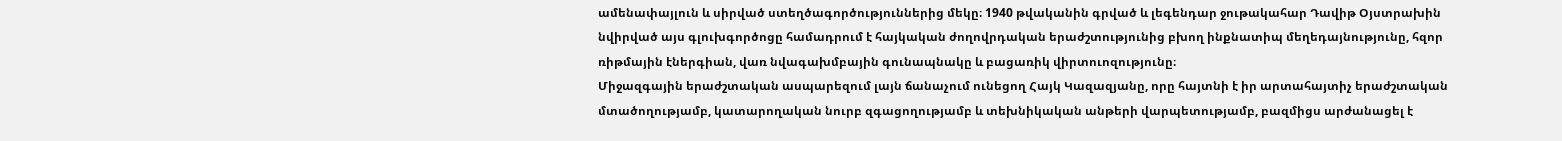ամենափայլուն և սիրված ստեղծագործություններից մեկը։ 1940 թվականին գրված և լեգենդար ջութակահար Դավիթ Օյստրախին նվիրված այս գլուխգործոցը համադրում է հայկական ժողովրդական երաժշտությունից բխող ինքնատիպ մեղեդայնությունը, հզոր ռիթմային էներգիան, վառ նվագախմբային գունապնակը և բացառիկ վիրտուոզությունը։
Միջազգային երաժշտական ասպարեզում լայն ճանաչում ունեցող Հայկ Կազազյանը, որը հայտնի է իր արտահայտիչ երաժշտական մտածողությամբ, կատարողական նուրբ զգացողությամբ և տեխնիկական անթերի վարպետությամբ, բազմիցս արժանացել է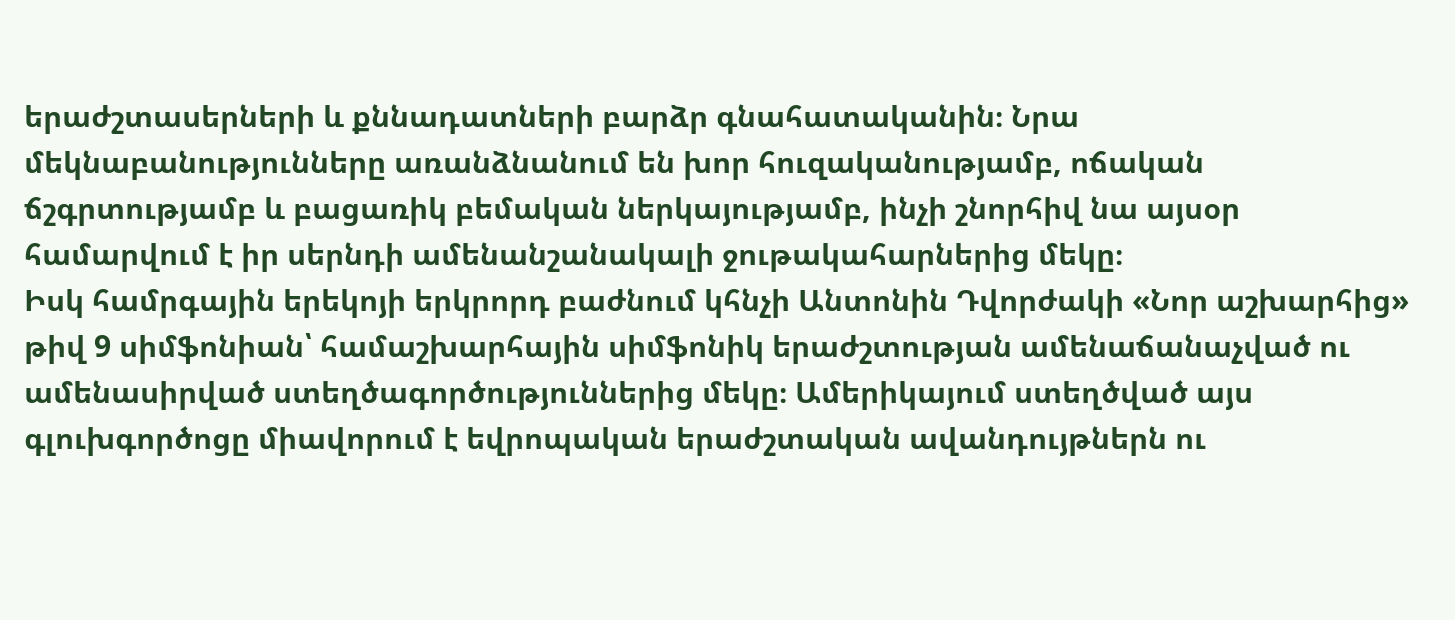երաժշտասերների և քննադատների բարձր գնահատականին։ Նրա մեկնաբանությունները առանձնանում են խոր հուզականությամբ, ոճական ճշգրտությամբ և բացառիկ բեմական ներկայությամբ, ինչի շնորհիվ նա այսօր համարվում է իր սերնդի ամենանշանակալի ջութակահարներից մեկը։
Իսկ համրգային երեկոյի երկրորդ բաժնում կհնչի Անտոնին Դվորժակի «Նոր աշխարհից» թիվ 9 սիմֆոնիան՝ համաշխարհային սիմֆոնիկ երաժշտության ամենաճանաչված ու ամենասիրված ստեղծագործություններից մեկը։ Ամերիկայում ստեղծված այս գլուխգործոցը միավորում է եվրոպական երաժշտական ավանդույթներն ու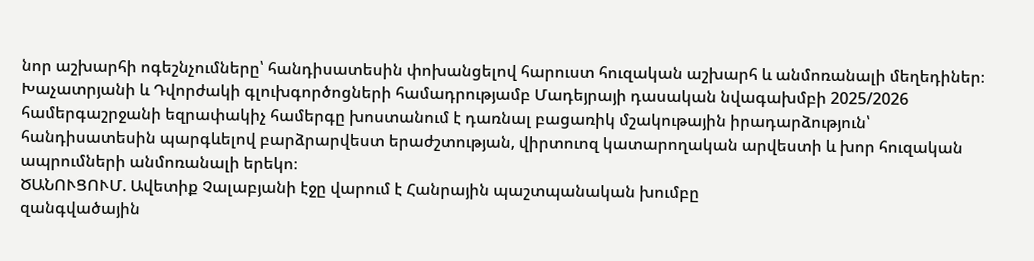նոր աշխարհի ոգեշնչումները՝ հանդիսատեսին փոխանցելով հարուստ հուզական աշխարհ և անմոռանալի մեղեդիներ։
Խաչատրյանի և Դվորժակի գլուխգործոցների համադրությամբ Մադեյրայի դասական նվագախմբի 2025/2026 համերգաշրջանի եզրափակիչ համերգը խոստանում է դառնալ բացառիկ մշակութային իրադարձություն՝ հանդիսատեսին պարգևելով բարձրարվեստ երաժշտության, վիրտուոզ կատարողական արվեստի և խոր հուզական ապրումների անմոռանալի երեկո։
ԾԱՆՈՒՑՈՒՄ. Ավետիք Չալաբյանի էջը վարում է Հանրային պաշտպանական խումբը
զանգվածային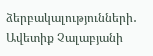ձերբակալությունների․
Ավետիք Չալաբյանի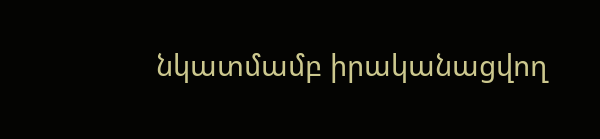նկատմամբ իրականացվող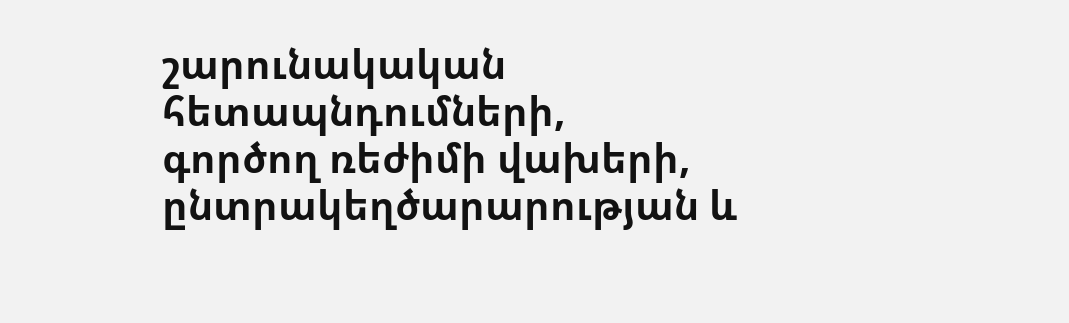շարունակական հետապնդումների,
գործող ռեժիմի վախերի, ընտրակեղծարարության և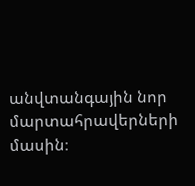անվտանգային նոր մարտահրավերների մասին։